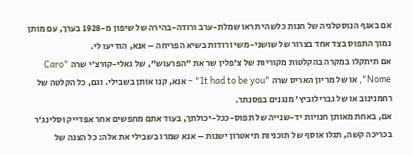אם באגף הנוסטלגיה של חנות כלשהי תראו שמלת-ערב ורודה-בהירה של שיפון מ-1928 בערך, עם מותן נמוך התפוס בצד אחד בצרור של שושני-משי ורודות בשיא הפריחה – אנא, הודיעו לי.
אם תיתקלו במקרה בהקלטות מקוריות של צ'פלין שר את "הפרעוש", של גאלי-קוּרצ'י שרה "Caro Nome", או של מריון האריס שרה "It had to be you" – אנא, קנו אותן בשבילי. וגם, כל הקלטה של רחמנינוב או של גברילוביץ' מנגנים בפסנתר.
אם, באחת מאותן חנויות יד-שנייה של תפוס-ככל-יכולתך, בעוד אתם מחפשים אחר אפּדייק וסלינג'ר בכריכה קשה, תגלו אוסף של תוכניות תיאטרון ישנות – אנא שמרו בשבילי את אלה: כל הצגה של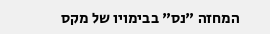המחזה "נס" בבימויו של מקס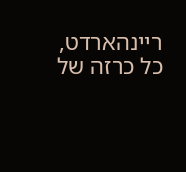ריינהארדט, כל כרזה של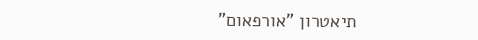תיאטרון "אורפאום"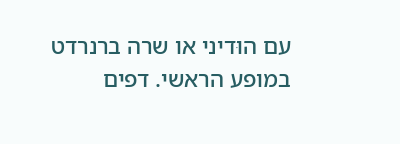עם הוּדיני או שרה ברנרדט במופע הראשי. דפים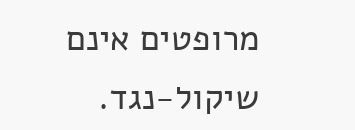מרופטים אינם שיקול-נגד.